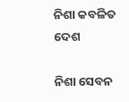ନିଶା କବଳିତ ଦେଶ

ନିଶା ସେବନ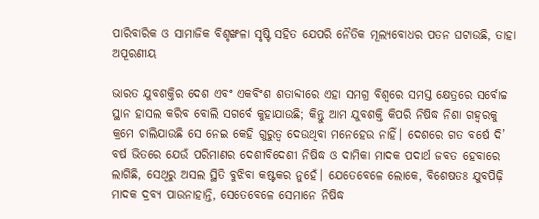ପାରିବାରିକ ଓ ସାମାଜିକ ବିଶୃଙ୍ଖଳା ସୃଷ୍ଟି ସହିତ ଯେପରି ନୈତିକ ମୂଲ୍ୟବୋଧର ପତନ ଘଟାଉଛି, ତାହା ଅପୂରଣୀୟ

ଭାରତ ଯୁବଶକ୍ତିର ଦେଶ ଏବଂ ଏକବିଂଶ ଶତାବ୍ଦୀରେ ଏହା ସମଗ୍ର ବିଶ୍ବରେ ସମସ୍ତ କ୍ଷେତ୍ରରେ ସର୍ବୋଚ୍ଚ ସ୍ଥାନ ହାସଲ କରିବ ବୋଲି ସଗର୍ବେ କୁହାଯାଉଛି; କିନ୍ତୁ ଆମ ଯୁବଶକ୍ତି କିପରି ନିଷିଦ୍ଧ ନିଶା ଗହ୍ବରକୁ କ୍ରମେ ଚାଲିଯାଉଛି ସେ ନେଇ କେହି ଗୁରୁତ୍ବ ଦେଉଥିବା ମନେହେଉ ନାହିଁ। ଦେଶରେ ଗତ ବର୍ଷେ ଦି’ ବର୍ଷ ଭିତରେ ଯେଉଁ ପରିମାଣର ଦେଶୀବିଦେଶୀ ନିଷିଦ୍ଧ ଓ ଦାମିକା ମାଦକ ପଦାର୍ଥ ଜବତ ହେବାରେ ଲାଗିଛି, ସେଥିରୁ ଅସଲ ସ୍ଥିତି ବୁଝିବା କଷ୍ଟକର ନୁହେଁ। ଯେତେବେଳେ ଲୋକେ, ବିଶେଷତଃ ଯୁବପିଢ଼ି ମାଦକ ଦ୍ରବ୍ୟ ପାଉନାହାନ୍ତି, ସେତେବେଳେ ସେମାନେ ନିଷିଦ୍ଧ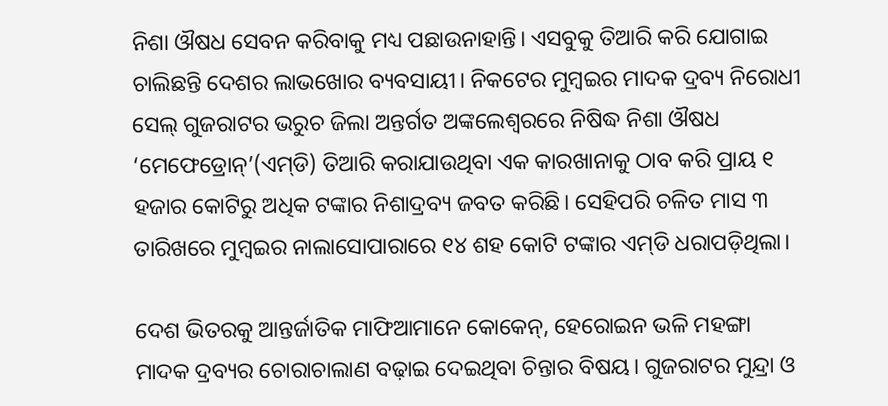ନିଶା ଔଷଧ ସେବନ କରିବାକୁ ମଧ୍ୟ ପଛାଉନାହାନ୍ତି। ଏସବୁକୁ ତିଆରି କରି ଯୋଗାଇ ଚାଲିଛନ୍ତି ଦେଶର ଲାଭଖୋର ବ୍ୟବସାୟୀ। ନିକଟ‌େ‌ର ମୁମ୍ବଇର ମାଦକ ଦ୍ରବ୍ୟ ନିରୋଧୀ ସେଲ୍‌ ଗୁଜରାଟର ଭରୁଚ ଜିଲା ଅନ୍ତର୍ଗତ ଅଙ୍କଲେଶ୍ବରରେ ନିଷିଦ୍ଧ ନିଶା ଔଷଧ ‘ମେଫେଡ୍ରୋନ୍‌’(ଏମ୍‌ଡି) ତିଆରି କରାଯାଉଥିବା ଏକ କାରଖାନାକୁ ଠାବ କରି ପ୍ରାୟ ୧ ହଜାର କୋଟିରୁ ଅଧିକ ଟଙ୍କାର ନିଶାଦ୍ରବ୍ୟ ଜବତ କରିଛି। ସେହିପରି ଚଳିତ ମାସ ୩ ତାରିଖରେ ମୁମ୍ବଇର ନାଲାସୋପାରାରେ ୧୪ ଶହ କୋଟି ଟଙ୍କାର ଏମ୍‌ଡି ଧରାପଡ଼ିଥିଲା।

ଦେଶ ଭିତରକୁ ଆନ୍ତର୍ଜାତିକ ମାଫିଆମାନେ କୋକେନ୍‌, ହେରୋଇନ ଭଳି ମହଙ୍ଗା ମାଦକ ଦ୍ରବ୍ୟର ଚୋରାଚାଲାଣ ବଢ଼ାଇ ଦେଇଥିବା ଚିନ୍ତାର ବିଷୟ। ଗୁଜରାଟର ମୁନ୍ଦ୍ରା ଓ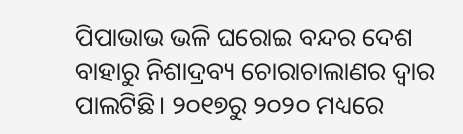ପିପାଭାଭ ଭଳି ଘରୋଇ ବନ୍ଦର ଦେଶ ବାହାରୁ ନିଶାଦ୍ରବ୍ୟ ଚୋରାଚାଲାଣର ଦ୍ବାର ପାଲଟିଛି। ୨୦୧୭ରୁ ୨୦୨୦ ମଧ୍ୟରେ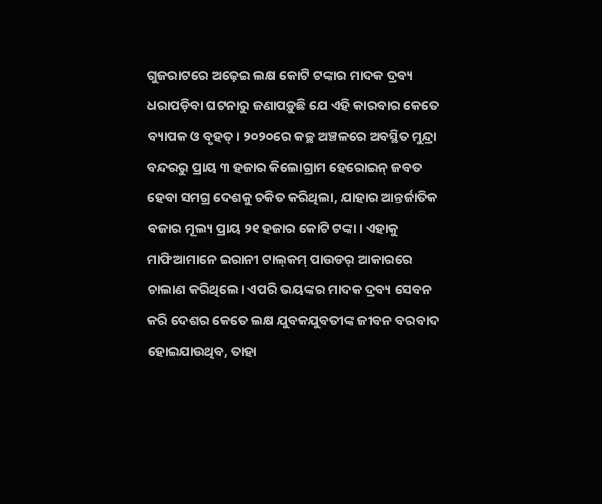ଗୁଜରାଟରେ ଅଢ଼େଇ ଲକ୍ଷ କୋଟି ଟଙ୍କାର ମାଦକ ଦ୍ରବ୍ୟ ଧରାପଡ଼ିବା ଘଟନାରୁ ଜଣାପଡ଼ୁଛି ଯେ ‌ଏହି କାରବାର କେତେ ବ୍ୟାପକ ଓ ବୃହତ୍‌। ୨୦୨୦ରେ କଚ୍ଛ ଅଞ୍ଚଳରେ ଅବସ୍ଥିତ ମୁନ୍ଦ୍ରା ବନ୍ଦରରୁ ପ୍ରାୟ ୩ ହଜାର କିଲୋଗ୍ରାମ ହେରୋଇନ୍ ଜବତ ହେବା ସମଗ୍ର ଦେଶକୁ ଚକିତ କରିଥିଲା, ଯାହାର ଆନ୍ତର୍ଜାତିକ ବଜାର ମୂଲ୍ୟ ପ୍ରାୟ ୨୧ ହଜାର କୋଟି ଟଙ୍କା। ଏହାକୁ ମାଫିଆମାନେ ଇରାନୀ ଟାଲ୍‌କମ୍‌ ପାଉଡର୍‌ ଆକାରରେ ଚାଲାଣ କରିଥିଲେ। ଏପରି ଭୟଙ୍କର ମାଦକ ଦ୍ରବ୍ୟ ସେବନ କରି ଦେଶର କେତେ ଲକ୍ଷ ଯୁବକଯୁବତୀଙ୍କ ଜୀବନ ବରବାଦ ହୋଇଯାଉଥିବ, ତାହା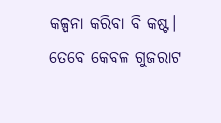କଳ୍ପନା କରିବା ବି କଷ୍ଟ। ତେବେ କେବଳ ଗୁଜରାଟ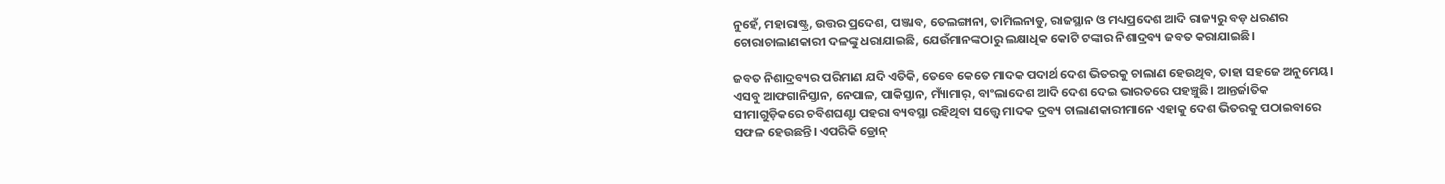ନୁହେଁ, ମହାରାଷ୍ଟ୍ର, ଉତ୍ତର ପ୍ରଦେଶ, ପଞ୍ଜାବ, ତେଲଙ୍ଗାନା, ତାମିଲନାଡୁ, ରାଜସ୍ଥାନ ଓ ମଧ୍ୟପ୍ରଦେଶ ଆଦି ରାଜ୍ୟରୁ ବଡ଼ ଧରଣର ଚୋରାଚାଲାଣକାରୀ ଦଳଙ୍କୁ ଧରାଯାଇଛି, ଯେଉଁମାନଙ୍କଠାରୁ ଲକ୍ଷାଧିକ କୋଟି ଟଙ୍କାର ନିଶାଦ୍ରବ୍ୟ ଜବତ କରାଯାଇଛି।

ଜବତ ନିଶାଦ୍ରବ୍ୟର ପରିମାଣ ଯଦି ଏତିକି, ତେବେ କେତେ ମାଦକ ପଦାର୍ଥ ଦେଶ ଭିତରକୁ ଚାଲାଣ ହେଉଥିବ, ତାହା ସହଜେ ଅନୁମେୟ। ଏସବୁ ଆଫଗାନିସ୍ତାନ, ନେପାଳ, ପାକିସ୍ତାନ, ମ୍ୟାଁମାର୍‌, ବାଂଲାଦେଶ ଆଦି ଦେଶ ଦେଇ ଭାରତରେ ପହଞ୍ଚୁଛି। ଆନ୍ତର୍ଜାତିକ ସୀମାଗୁଡ଼ିକରେ ଚବିଶଘଣ୍ଟା ପହରା ବ୍ୟବସ୍ଥା ରହିଥିବା ସତ୍ତ୍ବେ ମାଦକ ଦ୍ରବ୍ୟ ଚାଲାଣକାରୀମାନେ ଏହାକୁ ଦେଶ ଭିତରକୁ ପଠାଇବାରେ ସଫଳ ହେଉଛନ୍ତି। ଏପରିକି ଡ୍ରୋନ୍‌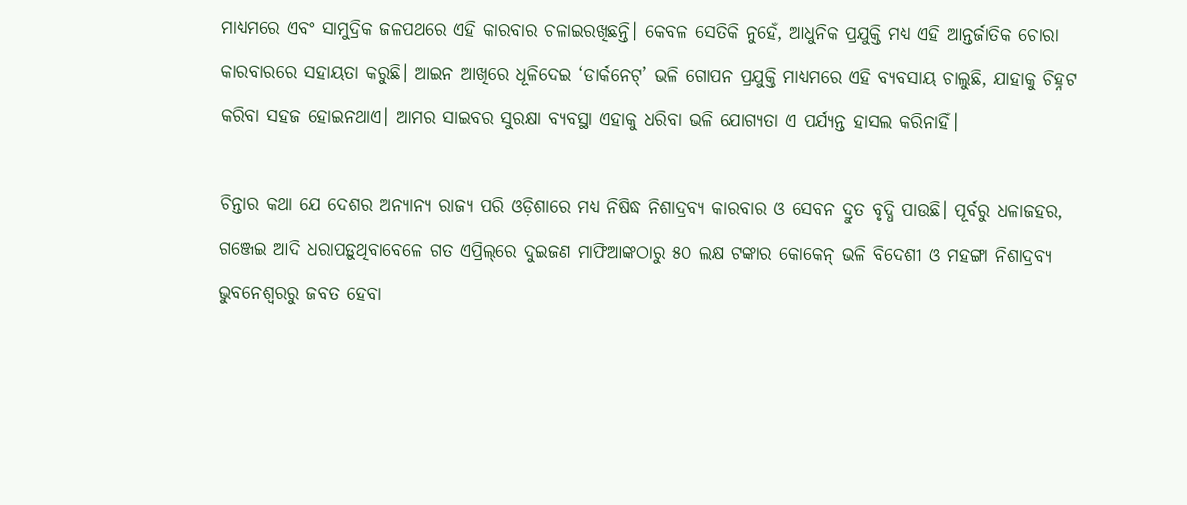ମାଧ୍ୟମରେ ଏବଂ ସାମୁଦ୍ରିକ ଜଳପଥରେ ଏହି କାରବାର ଚଳାଇରଖିଛନ୍ତି। କେବଳ ସେତିକି ନୁହେଁ, ଆଧୁନିକ ପ୍ରଯୁକ୍ତି ମଧ୍ୟ ଏହି ଆନ୍ତର୍ଜାତିକ ଚୋରା କାରବାରରେ ସହାୟତା କରୁଛି। ଆଇନ ଆଖିରେ ଧୂଳିଦେଇ ‘ଡାର୍କନେଟ୍‌’ ଭଳି ଗୋପନ ପ୍ରଯୁକ୍ତି ମାଧ୍ୟମରେ ଏହି ବ୍ୟବସାୟ ଚାଲୁଛି, ଯାହାକୁ ଚିହ୍ନଟ କରିବା ସହଜ ହୋଇନଥାଏ। ଆମର ସାଇବର ସୁରକ୍ଷା ବ୍ୟବସ୍ଥା ଏହାକୁ ଧରିବା ଭଳି ଯୋଗ୍ୟତା ଏ ପର୍ଯ୍ୟନ୍ତ ହାସଲ କରିନାହିଁ।

ଚିନ୍ତାର କଥା ଯେ ଦେଶର ଅନ୍ୟାନ୍ୟ ରାଜ୍ୟ ପରି ଓଡ଼ିଶାରେ ମଧ୍ୟ ନିଷିଦ୍ଧ ନିଶାଦ୍ରବ୍ୟ କାରବାର ଓ ସେବନ ଦ୍ରୁତ ବୃଦ୍ଧି ପାଉଛି। ପୂର୍ବରୁ ଧଳାଜହର, ଗଞ୍ଜେଇ ଆଦି ଧରାପଡ଼ୁଥିବାବେଳେ ଗତ ଏପ୍ରିଲ୍‌ରେ ଦୁଇଜଣ ମାଫିଆଙ୍କଠାରୁ ୫୦ ଲକ୍ଷ ଟଙ୍କାର କୋକେନ୍‌ ଭଳି ବିଦେଶୀ ଓ ମହଙ୍ଗା ନିଶାଦ୍ରବ୍ୟ ଭୁବନେଶ୍ବରରୁ ଜବତ ହେବା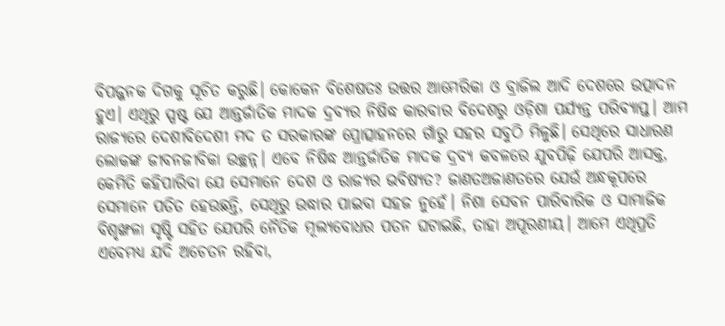ବିପଜ୍ଜନକ ଦିଗକୁ ସୂଚିତ କରୁଛି। କୋକେନ ବିଶେଷତଃ ଉତ୍ତର ଆମେରିକା ଓ ବ୍ରାଜିଲ ଆଦି ଦେଶରେ ଉତ୍ପାଦନ ହୁଏ। ଏଥିରୁ ସ୍ପଷ୍ଟ ଯେ ଆନ୍ତର୍ଜାତିକ ମାଦକ ଦ୍ରବ୍ୟର ନିଷିଦ୍ଧ କାରବାର ବିଦେଶରୁ ଓଡ଼ିଶା ପର୍ଯ୍ୟନ୍ତ ପରିବ୍ୟାପ୍ତ। ଆମ ରାଜ୍ୟରେ ଦେଶୀବିଦେଶୀ ମଦ ତ ସରକାରଙ୍କ ପ୍ରୋତ୍ସାହନରେ ଗାଁରୁ ସହର ସବୁଠି ମିଳୁଛି। ସେଥିରେ ସାଧାରଣ ଲୋକଙ୍କ ଜୀବନଜୀବିକା ଉଚ୍ଛନ୍ନ। ଏବେ ନିଷିଦ୍ଧ ଆନ୍ତର୍ଜାତିକ ମାଦକ ଦ୍ରବ୍ୟ କବଳରେ ଯୁବପିଢ଼ି ଯେପରି ଆସକ୍ତ, କେମିତି କହିପାରିବା ଯେ ସେମାନେ ଦେଶ ଓ ରାଜ୍ୟର ଭବିଷ୍ୟତ? ଜାଣତଅଜାଣତରେ ଯେଉଁ ଅନ୍ଧକୂପରେ ସେମାନେ ପତିତ ହେଉଛନ୍ତି, ସେଥିରୁ ଉଦ୍ଧାର ପାଇବା ସହଜ ନୁହେଁ। ନିଶା ସେବନ ପାରିବାରିକ ଓ ସାମାଜିକ ବିଶୃଙ୍ଖଳା ସୃଷ୍ଟି ସହିତ ଯେପରି ନୈତିକ ମୂଲ୍ୟବୋଧର ପତନ ଘଟାଇଛି, ତାହା ଅପୂରଣୀୟ। ଆମେ ଏଥିପ୍ରତି ଏବେମଧ୍ୟ ଯଦି ଅଚେତନ ରହିବା,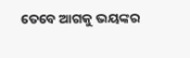ତେବେ ଆଗକୁ ଭୟଙ୍କର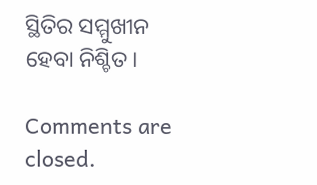ସ୍ଥିତିର ସମ୍ମୁଖୀନ ହେବା ନିଶ୍ଚିତ।

Comments are closed.